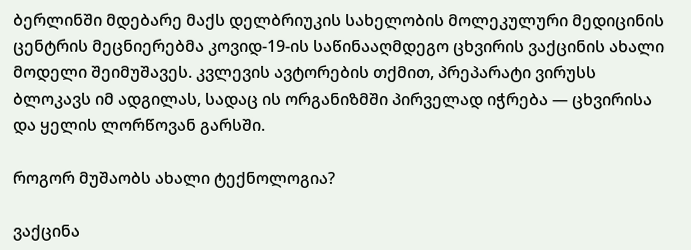ბერლინში მდებარე მაქს დელბრიუკის სახელობის მოლეკულური მედიცინის ცენტრის მეცნიერებმა კოვიდ-19-ის საწინააღმდეგო ცხვირის ვაქცინის ახალი მოდელი შეიმუშავეს. კვლევის ავტორების თქმით, პრეპარატი ვირუსს ბლოკავს იმ ადგილას, სადაც ის ორგანიზმში პირველად იჭრება — ცხვირისა და ყელის ლორწოვან გარსში.

როგორ მუშაობს ახალი ტექნოლოგია?

ვაქცინა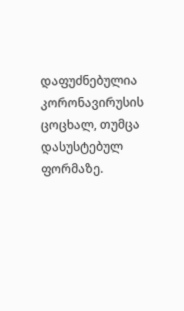დაფუძნებულია კორონავირუსის ცოცხალ, თუმცა დასუსტებულ ფორმაზე.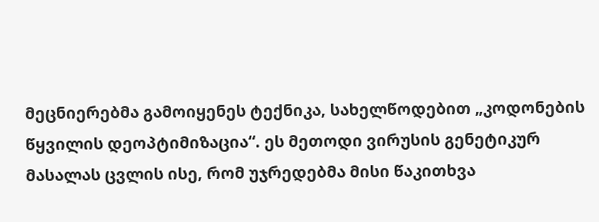მეცნიერებმა გამოიყენეს ტექნიკა, სახელწოდებით „კოდონების წყვილის დეოპტიმიზაცია“. ეს მეთოდი ვირუსის გენეტიკურ მასალას ცვლის ისე, რომ უჯრედებმა მისი წაკითხვა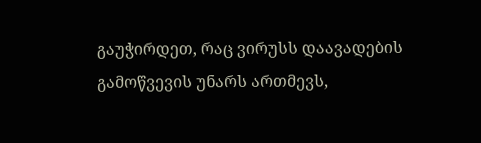გაუჭირდეთ, რაც ვირუსს დაავადების გამოწვევის უნარს ართმევს,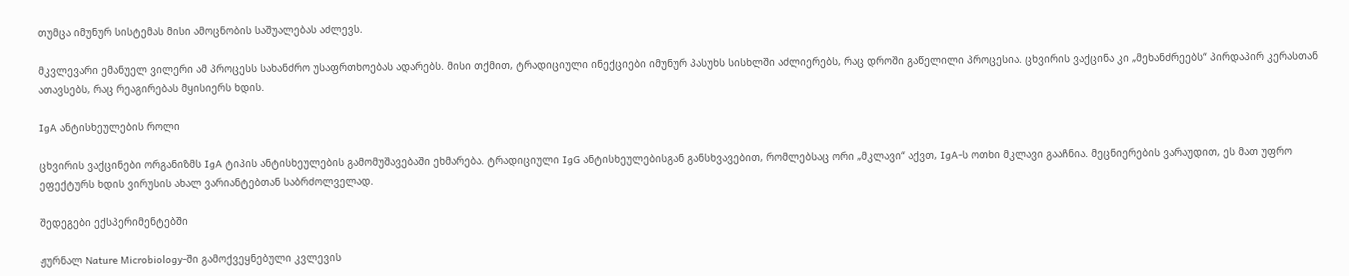თუმცა იმუნურ სისტემას მისი ამოცნობის საშუალებას აძლევს.

მკვლევარი ემანუელ ვილერი ამ პროცესს სახანძრო უსაფრთხოებას ადარებს. მისი თქმით, ტრადიციული ინექციები იმუნურ პასუხს სისხლში აძლიერებს, რაც დროში გაწელილი პროცესია. ცხვირის ვაქცინა კი „მეხანძრეებს“ პირდაპირ კერასთან ათავსებს, რაც რეაგირებას მყისიერს ხდის.

IgA ანტისხეულების როლი

ცხვირის ვაქცინები ორგანიზმს IgA ტიპის ანტისხეულების გამომუშავებაში ეხმარება. ტრადიციული IgG ანტისხეულებისგან განსხვავებით, რომლებსაც ორი „მკლავი“ აქვთ, IgA-ს ოთხი მკლავი გააჩნია. მეცნიერების ვარაუდით, ეს მათ უფრო ეფექტურს ხდის ვირუსის ახალ ვარიანტებთან საბრძოლველად.

შედეგები ექსპერიმენტებში

ჟურნალ Nature Microbiology-ში გამოქვეყნებული კვლევის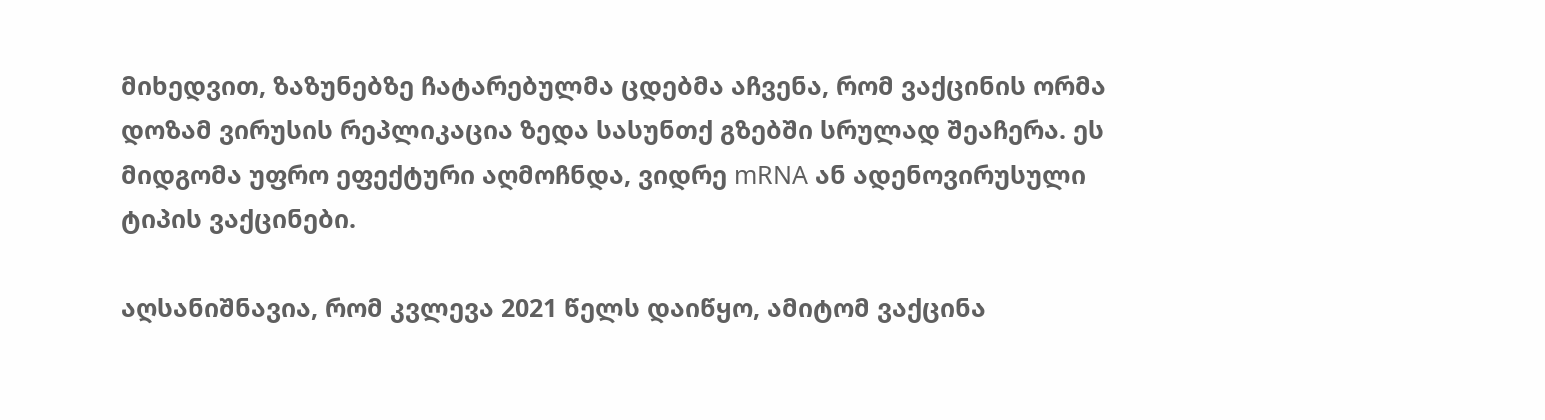მიხედვით, ზაზუნებზე ჩატარებულმა ცდებმა აჩვენა, რომ ვაქცინის ორმა დოზამ ვირუსის რეპლიკაცია ზედა სასუნთქ გზებში სრულად შეაჩერა. ეს მიდგომა უფრო ეფექტური აღმოჩნდა, ვიდრე mRNA ან ადენოვირუსული ტიპის ვაქცინები.

აღსანიშნავია, რომ კვლევა 2021 წელს დაიწყო, ამიტომ ვაქცინა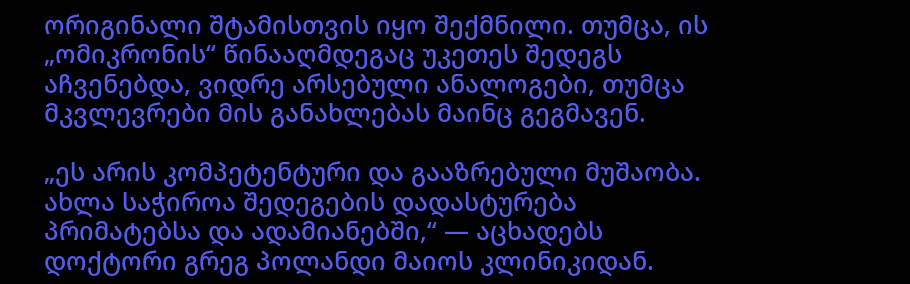ორიგინალი შტამისთვის იყო შექმნილი. თუმცა, ის „ომიკრონის“ წინააღმდეგაც უკეთეს შედეგს აჩვენებდა, ვიდრე არსებული ანალოგები, თუმცა მკვლევრები მის განახლებას მაინც გეგმავენ.

„ეს არის კომპეტენტური და გააზრებული მუშაობა. ახლა საჭიროა შედეგების დადასტურება პრიმატებსა და ადამიანებში,“ — აცხადებს დოქტორი გრეგ პოლანდი მაიოს კლინიკიდან.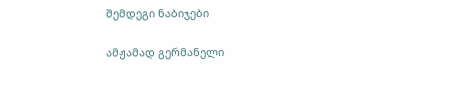შემდეგი ნაბიჯები

ამჟამად გერმანელი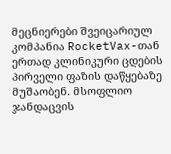მეცნიერები შვეიცარიულ კომპანია RocketVax-თან ერთად კლინიკური ცდების პირველი ფაზის დაწყებაზე მუშაობენ. მსოფლიო ჯანდაცვის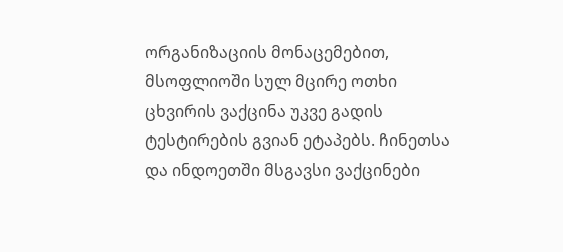ორგანიზაციის მონაცემებით, მსოფლიოში სულ მცირე ოთხი ცხვირის ვაქცინა უკვე გადის ტესტირების გვიან ეტაპებს. ჩინეთსა და ინდოეთში მსგავსი ვაქცინები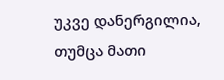უკვე დანერგილია, თუმცა მათი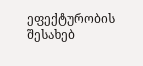ეფექტურობის შესახებ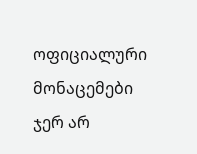ოფიციალური მონაცემები ჯერ არ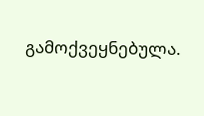გამოქვეყნებულა.